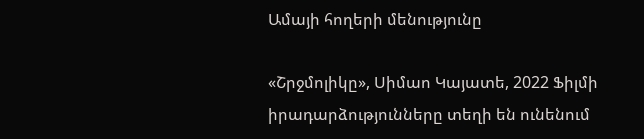Ամայի հողերի մենությունը

«Շրջմոլիկը», Սիմաո Կայատե, 2022 Ֆիլմի իրադարձությունները տեղի են ունենում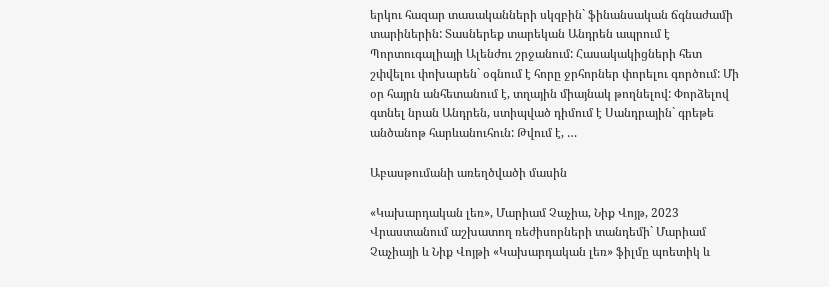երկու հազար տասականների սկզբին` ֆինանսական ճգնաժամի տարիներին: Տասներեք տարեկան Անդրեն ապրում է Պորտուգալիայի Ալենժու շրջանում: Հասակակիցների հետ շփվելու փոխարեն` օգնում է հորը ջրհորներ փորելու գործում: Մի օր հայրն անհետանում է, տղային միայնակ թողնելով: Փորձելով գտնել նրան Անդրեն, ստիպված դիմում է Սանդրային` գրեթե անծանոթ հարևանուհուն: Թվում է, …

Աբասթումանի առեղծվածի մասին

«Կախարդական լեռ», Մարիամ Չաչիա, Նիք Վոյթ, 2023 Վրաստանում աշխատող ռեժիսորների տանդեմի` Մարիամ Չաչիայի և Նիք Վոյթի «Կախարդական լեռ» ֆիլմը պոետիկ և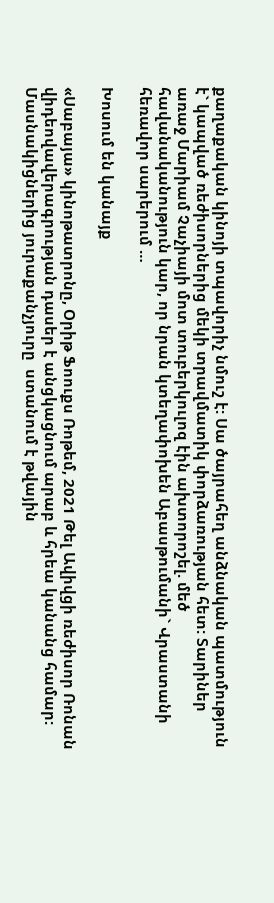քաղաքական կինոյի տպավորիչ նմուշ է: Սա ծայրահեղ անձնական պատմություն է` կապված ռեժիսորներից մեկի տրավմատիկ փորձառության հետ: Տարիներ առաջ Մարիամ Չաչիայի մոտ տուբերկուլոզ էին ախտորոշել. մեծ հավանականություն կար, որ նրան կտեղափոխեն Աբասթումանի` Վրաստանի հեռավոր սարերում …

Խոսում են կանայք

«Սաբայա» կինոթատրոնը, Օրիթ Ֆոուքս Ռոթեմ, 2021 Թել Ավիվցի ռեժիսոր Ռոնան վիդեովավերագրության դասեր է անցկացնում արաբ և հրեա կանանց համար: Մասնակիցներից յուրաքանչյուրը  ստանում է թվային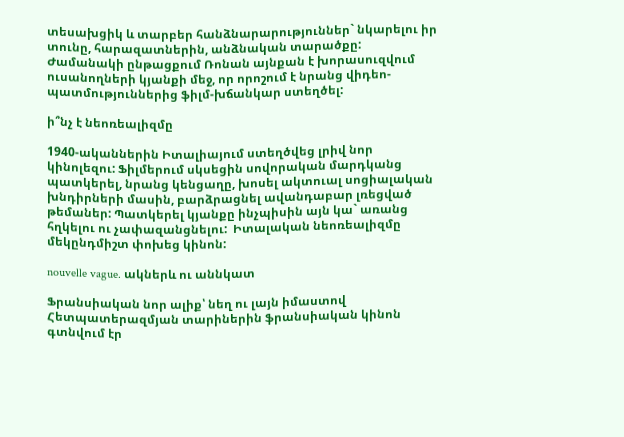տեսախցիկ և տարբեր հանձնարարություններ` նկարելու իր տունը, հարազատներին, անձնական տարածքը: Ժամանակի ընթացքում Ռոնան այնքան է խորասուզվում ուսանողների կյանքի մեջ, որ որոշում է նրանց վիդեո-պատմություններից ֆիլմ-խճանկար ստեղծել:

ի՞նչ է նեոռեալիզմը

1940-ականներին Իտալիայում ստեղծվեց լրիվ նոր կինոլեզու: Ֆիլմերում սկսեցին սովորական մարդկանց պատկերել, նրանց կենցաղը, խոսել ակտուալ սոցիալական խնդիրների մասին, բարձրացնել ավանդաբար լռեցված թեմաներ: Պատկերել կյանքը ինչպիսին այն կա` առանց հղկելու ու չափազանցնելու:  Իտալական նեոռեալիզմը մեկընդմիշտ փոխեց կինոն:

nouvelle vague. ակներև ու աննկատ

Ֆրանսիական նոր ալիք՝ նեղ ու լայն իմաստով Հետպատերազմյան տարիներին ֆրանսիական կինոն գտնվում էր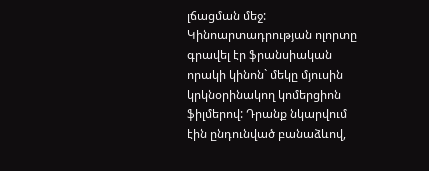լճացման մեջ: Կինոարտադրության ոլորտը գրավել էր ֆրանսիական որակի կինոն` մեկը մյուսին կրկնօրինակող կոմերցիոն ֆիլմերով: Դրանք նկարվում էին ընդունված բանաձևով,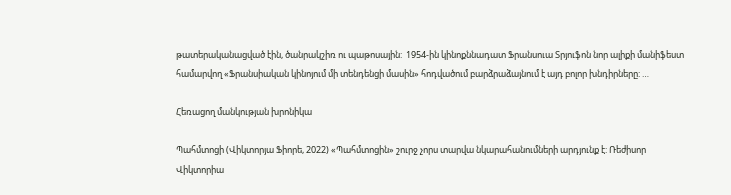թատերականացված էին, ծանրակշիռ ու պաթոսային:  1954-ին կինոքննադատ Ֆրանսուա Տրյուֆոն նոր ալիքի մանիֆեստ համարվող «Ֆրանսիական կինոյում մի տենդենցի մասին» հոդվածում բարձրաձայնում է այդ բոլոր խնդիրները: …

Հեռացող մանկության խրոնիկա

Պահմտոցի (Վիկտորյա Ֆիորե, 2022) «Պահմտոցին» շուրջ չորս տարվա նկարահանումների արդյունք է: Ռեժիսոր Վիկտորիա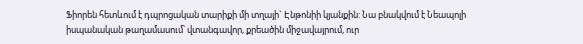Ֆիորեն հետևում է դպրոցական տարիքի մի տղայի` Էնթոնիի կյանքին: Նա բնակվում է Նեապոլի իսպանական թաղամասում՝ վտանգավոր, քրեածին միջավայրում, ուր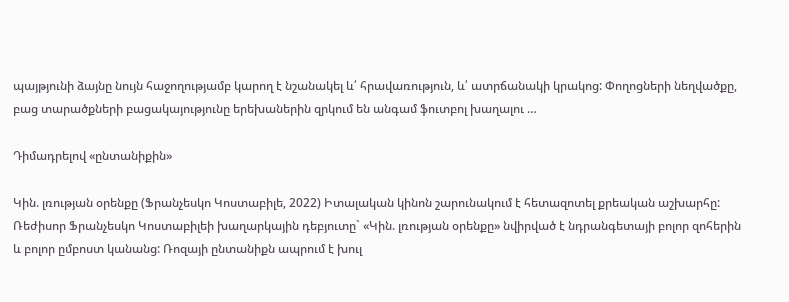պայթյունի ձայնը նույն հաջողությամբ կարող է նշանակել և՛ հրավառություն, և՛ ատրճանակի կրակոց: Փողոցների նեղվածքը, բաց տարածքների բացակայությունը երեխաներին զրկում են անգամ ֆուտբոլ խաղալու …

Դիմադրելով «ընտանիքին»

Կին. լռության օրենքը (Ֆրանչեսկո Կոստաբիլե, 2022) Իտալական կինոն շարունակում է հետազոտել քրեական աշխարհը: Ռեժիսոր Ֆրանչեսկո Կոստաբիլեի խաղարկային դեբյուտը` «Կին. լռության օրենքը» նվիրված է նդրանգետայի բոլոր զոհերին և բոլոր ըմբոստ կանանց: Ռոզայի ընտանիքն ապրում է խուլ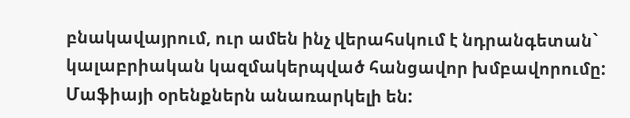բնակավայրում, ուր ամեն ինչ վերահսկում է նդրանգետան` կալաբրիական կազմակերպված հանցավոր խմբավորումը: Մաֆիայի օրենքներն անառարկելի են: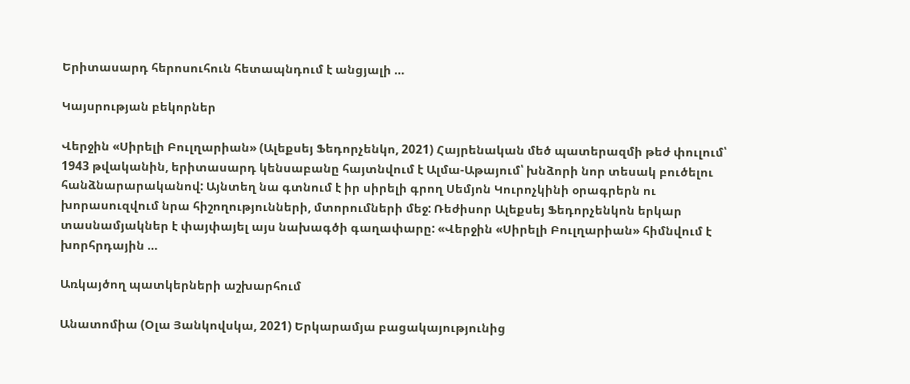Երիտասարդ հերոսուհուն հետապնդում է անցյալի …

Կայսրության բեկորներ

Վերջին «Սիրելի Բուլղարիան» (Ալեքսեյ Ֆեդորչենկո, 2021) Հայրենական մեծ պատերազմի թեժ փուլում՝ 1943 թվականին, երիտասարդ կենսաբանը հայտնվում է Ալմա-Աթայում՝ խնձորի նոր տեսակ բուծելու հանձնարարականով: Այնտեղ նա գտնում է իր սիրելի գրող Սեմյոն Կուրոչկինի օրագրերն ու խորասուզվում նրա հիշողությունների, մտորումների մեջ: Ռեժիսոր Ալեքսեյ Ֆեդորչենկոն երկար տասնամյակներ է փայփայել այս նախագծի գաղափարը: «Վերջին «Սիրելի Բուլղարիան» հիմնվում է խորհրդային …

Առկայծող պատկերների աշխարհում

Անատոմիա (Օլա Յանկովսկա, 2021) Երկարամյա բացակայությունից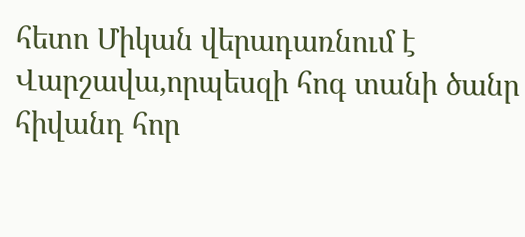հետո Միկան վերադառնում է Վարշավա,որպեսզի հոգ տանի ծանր հիվանդ հոր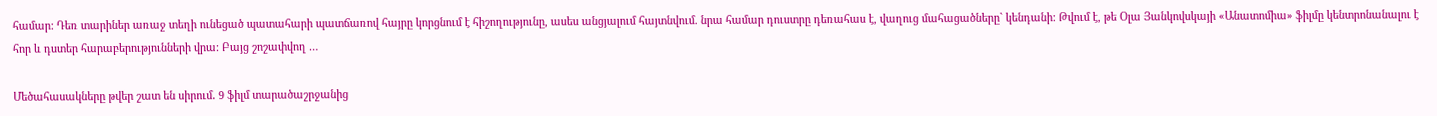համար: Դեռ տարիներ առաջ տեղի ունեցած պատահարի պատճառով հայրը կորցնում է հիշողությունը, ասես անցյալում հայտնվում. նրա համար դուստրը դեռահաս է, վաղուց մահացածները` կենդանի: Թվում է, թե Օլա Յանկովսկայի «Անատոմիա» ֆիլմը կենտրոնանալու է հոր և դստեր հարաբերությունների վրա: Բայց շոշափվող …

Մեծահասակները թվեր շատ են սիրում․ 9 ֆիլմ տարածաշրջանից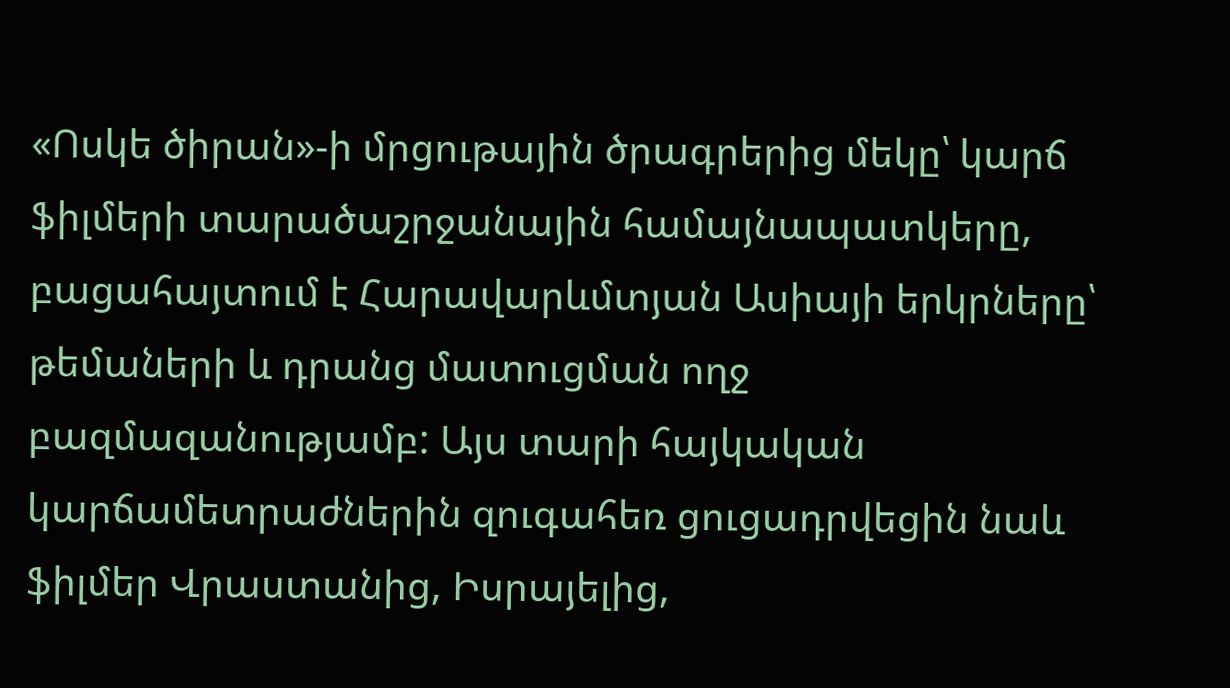«Ոսկե ծիրան»-ի մրցութային ծրագրերից մեկը՝ կարճ ֆիլմերի տարածաշրջանային համայնապատկերը, բացահայտում է Հարավարևմտյան Ասիայի երկրները՝ թեմաների և դրանց մատուցման ողջ բազմազանությամբ: Այս տարի հայկական կարճամետրաժներին զուգահեռ ցուցադրվեցին նաև ֆիլմեր Վրաստանից, Իսրայելից,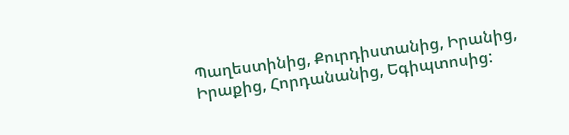Պաղեստինից, Քուրդիստանից, Իրանից, Իրաքից, Հորդանանից, Եգիպտոսից: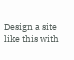Design a site like this with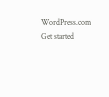WordPress.com
Get started